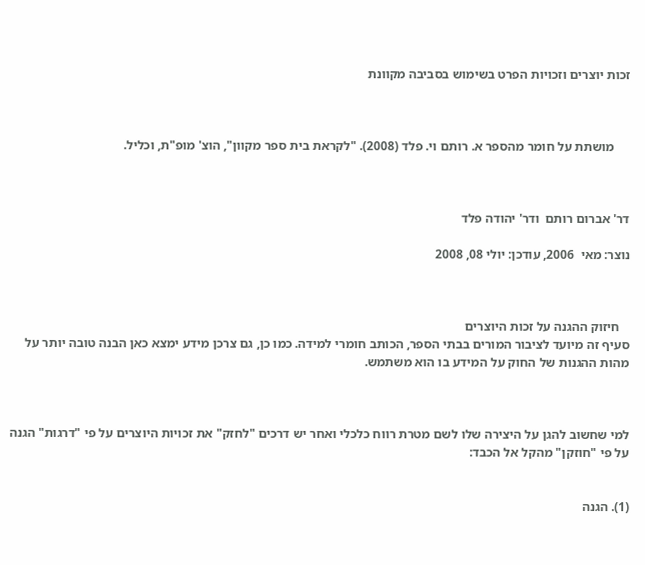זכות יוצרים וזכויות הפרט בשימוש בסביבה מקוונת



     מושתת על חומר מהספר א. רותם וי. פלד (2008). "לקראת בית ספר מקוון", הוצ' מופ"ת, וכליל.



דר' אברום רותם  ודר' יהודה פלד

נוצר: מאי  2006, עודכן: יולי 08, 2008



   חיזוק ההגנה על זכות היוצרים
סעיף זה מיועד לציבור המורים בבתי הספר, הכותב חומרי למידה. כמו כן, גם צרכן מידע ימצא כאן הבנה טובה יותר על מהות ההגנות של החוק על המידע בו הוא משתמש.



למי שחשוב להגן על היצירה שלו לשם מטרת רווח כלכלי ואחר יש דרכים "לחזק" את זכויות היוצרים על פי "דרגות" הגנה על פי "חוזקן" מהקל אל הכבד:


(1). הגנה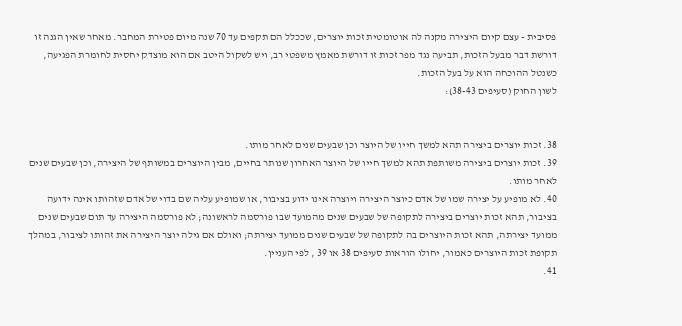פסיבית - עצם קיום היצירה מקנה לה אוטומטית זכות יוצרים, שככלל הם תקפים עד 70 שנה מיום פטירת המחבר. מאחר שאין הגנה זו דורשת דבר מבעל הזכות, תביעה נגד מפר זכות זו דורשת מאמץ משפטי רב, ויש לשקול היטב אם הוא מוצדק יחסית לחומרת הפגיעה, כשנטל ההוכחה הוא על בעל הזכות.
לשון החוק (סעיפים 38-43):


38. זכות יוצרים ביצירה תהא למשך חייו של היוצר וכן שבעים שנים לאחר מותו.
39. זכות יוצרים ביצירה משותפת תהא למשך חייו של היוצר האחרון שנותר בחיים, מבין היוצרים במשותף של היצירה, וכן שבעים שנים לאחר מותו.
40. לא מופיע על יצירה שמו של אדם כיוצר היצירה ויוצרה אינו ידוע בציבור, או שמופיע עליה שם בדוי של אדם שזהותו אינה ידועה בציבור, תהא זכות יוצרים ביצירה לתקופה של שבעים שנים מהמועד שבו פורסמה לראשונה; לא פורסמה היצירה עד תום שבעים שנים ממועד יצירתה, תהא זכות היוצרים בה לתקופה של שבעים שנים ממועד יצירתה; ואולם אם גילה יוצר היצירה את זהותו לציבור, במהלך תקופת זכות היוצרים כאמור, יחולו הוראות סעיפים 38 או 39 , לפי העניין.
41.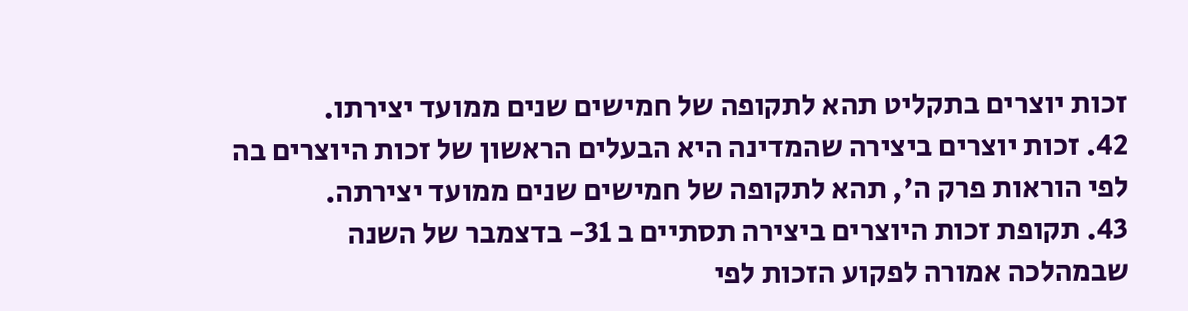זכות יוצרים בתקליט תהא לתקופה של חמישים שנים ממועד יצירתו.
42. זכות יוצרים ביצירה שהמדינה היא הבעלים הראשון של זכות היוצרים בה לפי הוראות פרק ה', תהא לתקופה של חמישים שנים ממועד יצירתה.
43. תקופת זכות היוצרים ביצירה תסתיים ב 31- בדצמבר של השנה שבמהלכה אמורה לפקוע הזכות לפי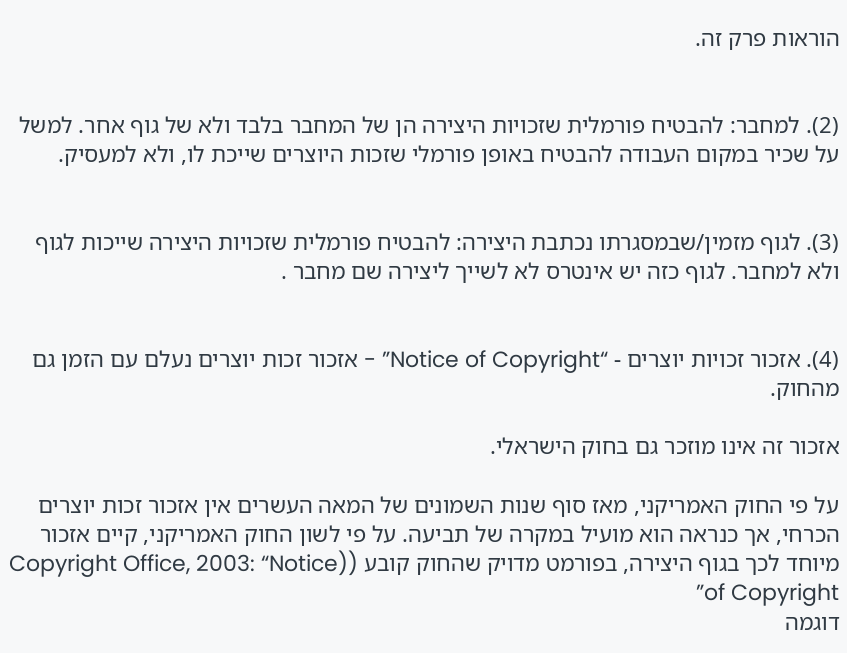הוראות פרק זה.


(2). למחבר: להבטיח פורמלית שזכויות היצירה הן של המחבר בלבד ולא של גוף אחר. למשל על שכיר במקום העבודה להבטיח באופן פורמלי שזכות היוצרים שייכת לו, ולא למעסיק.


(3). לגוף מזמין/שבמסגרתו נכתבת היצירה: להבטיח פורמלית שזכויות היצירה שייכות לגוף ולא למחבר. לגוף כזה יש אינטרס לא לשייך ליצירה שם מחבר .


(4). אזכור זכויות יוצרים - “Notice of Copyright” - אזכור זכות יוצרים נעלם עם הזמן גם מהחוק.

אזכור זה אינו מוזכר גם בחוק הישראלי.

על פי החוק האמריקני, מאז סוף שנות השמונים של המאה העשרים אין אזכור זכות יוצרים הכרחי, אך כנראה הוא מועיל במקרה של תביעה. על פי לשון החוק האמריקני, קיים אזכור מיוחד לכך בגוף היצירה, בפורמט מדויק שהחוק קובע ((Copyright Office, 2003: “Notice of Copyright”
דוגמה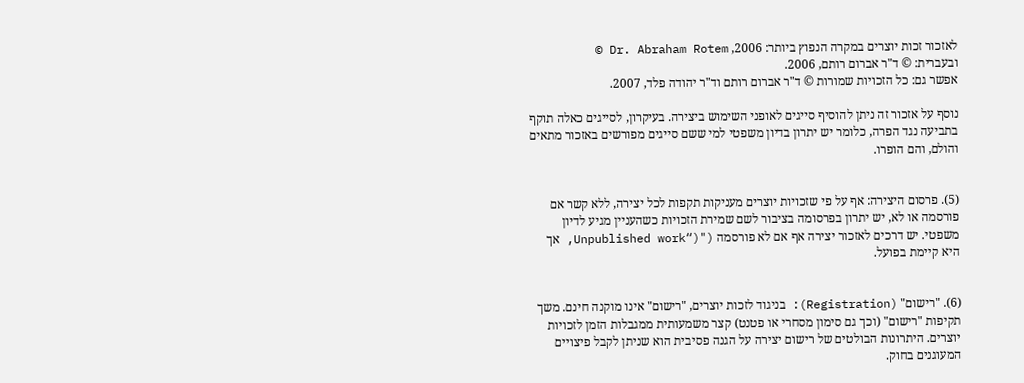לאזכור זכות יוצרים במקרה הנפוץ ביותר: 2006, Dr. Abraham Rotem ©
ובעברית: © ד"ר אברום רותם, 2006.
אפשר גם: כל הזכויות שמורות © ד"ר אברום רותם וד"ר יהודה פלד, 2007.

נוסף על אזכור זה ניתן להוסיף סייגים לאופני השימוש ביצירה. בעיקרון, לסייגים כאלה תוקף בתביעה נגד הפרה, כלומר יש יתרון בדיון משפטי למי ששם סייגים מפורשים באזכור מתאים והולם, והם הופרו.


(5). פרסום היצירה: אף על פי שזכויות יוצרים מעניקות תקפות לכל יצירה, ללא קשר אם פורסמה או לא, יש יתרון בפרסומה בציבור לשם שמירת הזכויות כשהעניין מגיע לדיון משפטי. יש דרכים לאזכור יצירה אף אם לא פורסמה ("(“Unpublished work, אך היא קיימת בפועל.


(6). "רישום" (Registration): בניגוד לזכות יוצרים, "רישום" אינו מוקנה חינם. משך תקיפות "רישום" (וכך גם סימון מסחרי או פטנט) קצר משמעותית ממגבלות הזמן לזכויות יוצרים. היתרונות הבולטים של רישום יצירה על הגנה פסיבית הוא שניתן לקבל פיצויים המעוגנים בחוק.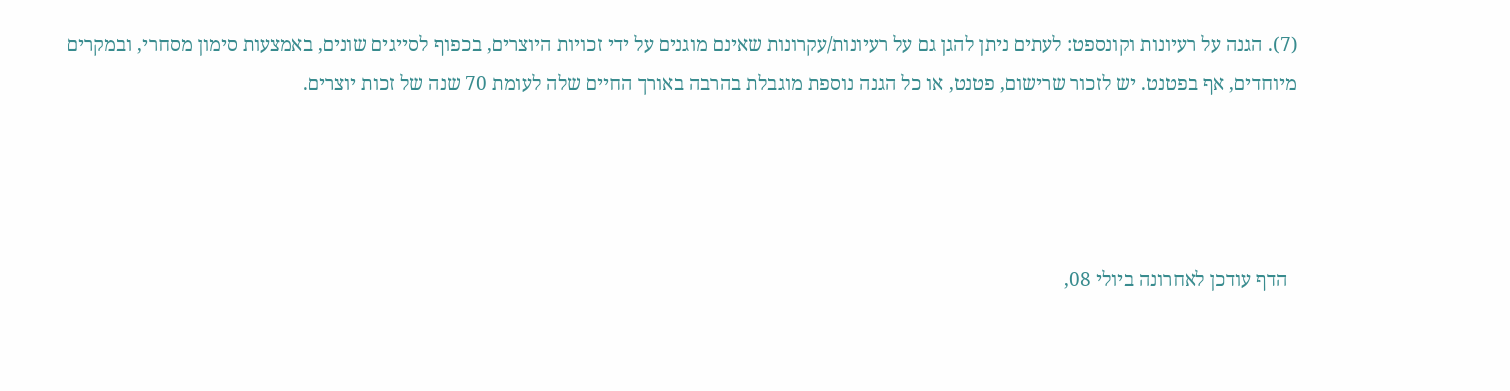(7). הגנה על רעיונות וקונספט: לעתים ניתן להגן גם על רעיונות/עקרונות שאינם מוגנים על ידי זכויות היוצרים, בכפוף לסייגים שונים, באמצעות סימון מסחרי, ובמקרים מיוחדים, אף בפטנט. יש לזכור שרישום, פטנט, או כל הגנה נוספת מוגבלת בהרבה באורך החיים שלה לעומת 70 שנה של זכות יוצרים.




  הדף עודכן לאחרונה ביולי 08,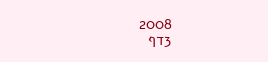2008                            3דף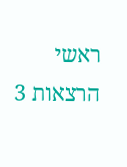ראשי הרצאות 3